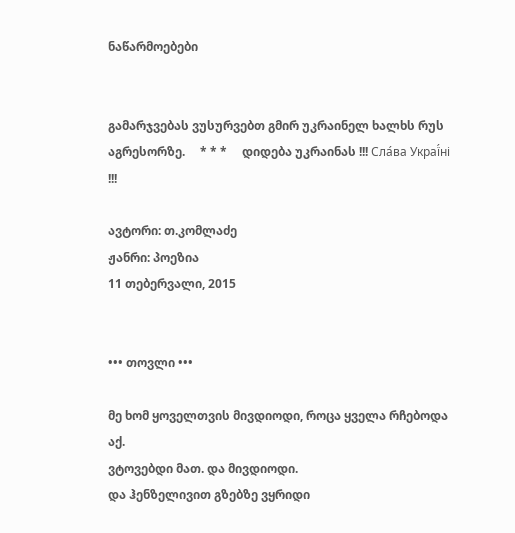ნაწარმოებები


გამარჯვებას ვუსურვებთ გმირ უკრაინელ ხალხს რუს აგრესორზე.     * * *     დიდება უკრაინას !!! Сла́ва Украї́ні !!!

ავტორი: თ.კომლაძე
ჟანრი: პოეზია
11 თებერვალი, 2015


••• თოვლი •••

მე ხომ ყოველთვის მივდიოდი, როცა ყველა რჩებოდა აქ.
ვტოვებდი მათ. და მივდიოდი.
და ჰენზელივით გზებზე ვყრიდი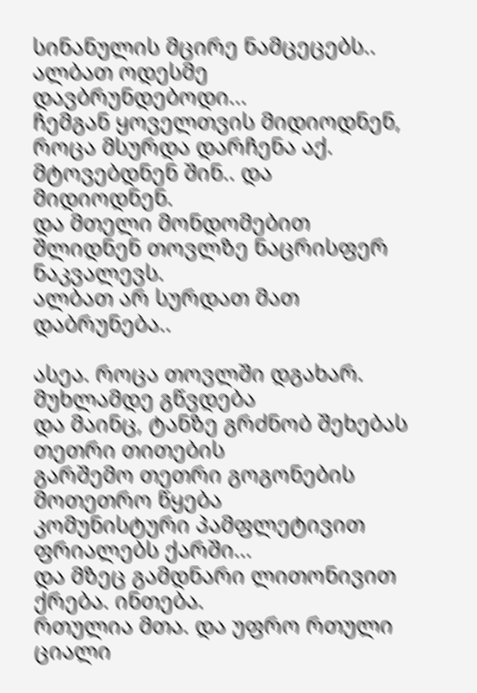სინანულის მცირე ნამცეცებს.. ალბათ ოდესმე დავბრუნდებოდი...
ჩემგან ყოველთვის მიდიოდნენ, როცა მსურდა დარჩენა აქ.
მტოვებდნენ შინ.. და მიდიოდნენ.
და მთელი მონდომებით შლიდნენ თოვლზე ნაცრისფერ ნაკვალევს.
ალბათ არ სურდათ მათ დაბრუნება..

ასეა. როცა თოვლში დგახარ. მუხლამდე გწვდება
და მაინც, ტანზე გრძნობ შეხებას თეთრი თითების
გარშემო თეთრი გოგონების მოთეთრო წყება
კომუნისტური პამფლეტივით ფრიალებს ქარში...
და მზეც გამდნარი ლითონივით ქრება. ინთება.
რთულია მთა. და უფრო რთული ციალი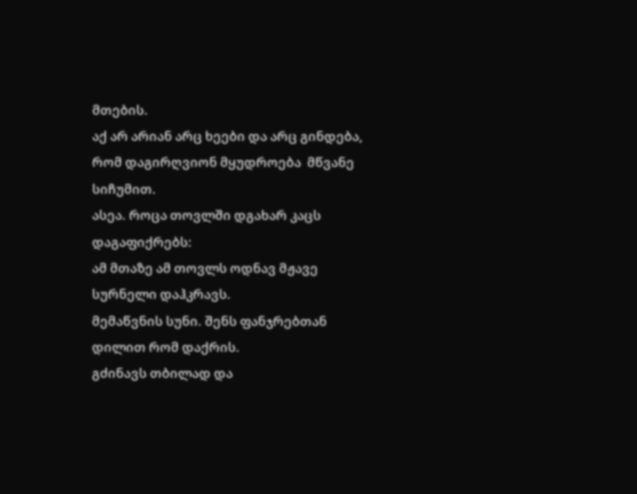მთების.
აქ არ არიან არც ხეები და არც გინდება,
რომ დაგირღვიონ მყუდროება  მწვანე სიჩუმით.
ასეა. როცა თოვლში დგახარ კაცს დაგაფიქრებს:
ამ მთაზე ამ თოვლს ოდნავ მჟავე სურნელი დაჰკრავს.
მემაწვნის სუნი. შენს ფანჯრებთან დილით რომ დაქრის.
გძინავს თბილად და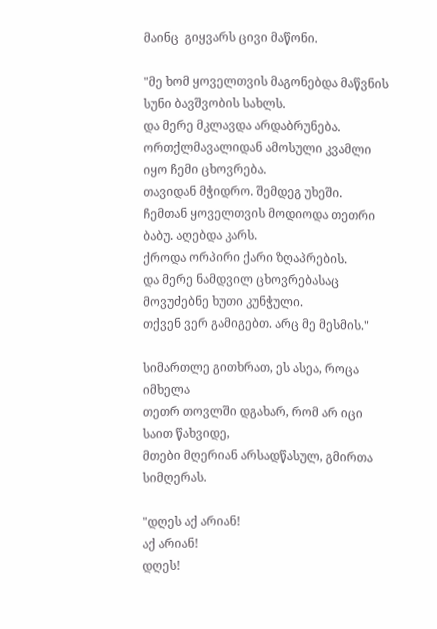მაინც  გიყვარს ცივი მაწონი.

"მე ხომ ყოველთვის მაგონებდა მაწვნის სუნი ბავშვობის სახლს.
და მერე მკლავდა არდაბრუნება.
ორთქლმავალიდან ამოსული კვამლი იყო ჩემი ცხოვრება.
თავიდან მჭიდრო. შემდეგ უხეში.
ჩემთან ყოველთვის მოდიოდა თეთრი ბაბუ. აღებდა კარს.
ქროდა ორპირი ქარი ზღაპრების.
და მერე ნამდვილ ცხოვრებასაც მოვუძებნე ხუთი კუნჭული.
თქვენ ვერ გამიგებთ. არც მე მესმის."

სიმართლე გითხრათ, ეს ასეა, როცა იმხელა
თეთრ თოვლში დგახარ, რომ არ იცი საით წახვიდე,
მთები მღერიან არსადწასულ, გმირთა სიმღერას.

"დღეს აქ არიან!
აქ არიან!
დღეს!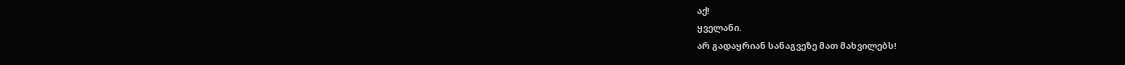აქ!
ყველანი.
არ გადაყრიან სანაგვეზე მათ მახვილებს!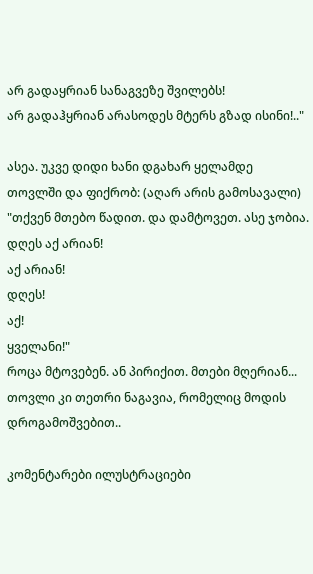არ გადაყრიან სანაგვეზე შვილებს!
არ გადაჰყრიან არასოდეს მტერს გზად ისინი!.."

ასეა. უკვე დიდი ხანი დგახარ ყელამდე
თოვლში და ფიქრობ: (აღარ არის გამოსავალი)
"თქვენ მთებო წადით. და დამტოვეთ. ასე ჯობია.
დღეს აქ არიან!
აქ არიან!
დღეს!
აქ!
ყველანი!"
როცა მტოვებენ. ან პირიქით. მთები მღერიან...
თოვლი კი თეთრი ნაგავია, რომელიც მოდის
დროგამოშვებით..

კომენტარები ილუსტრაციები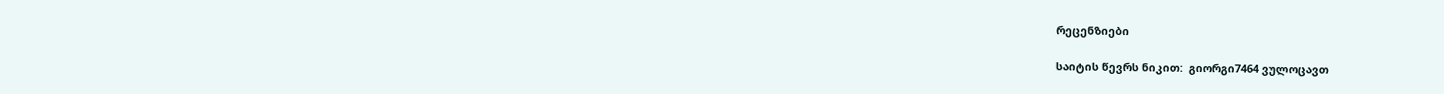რეცენზიები

საიტის წევრს ნიკით:  გიორგი7464 ვულოცავთ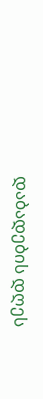დაბადების დღეს